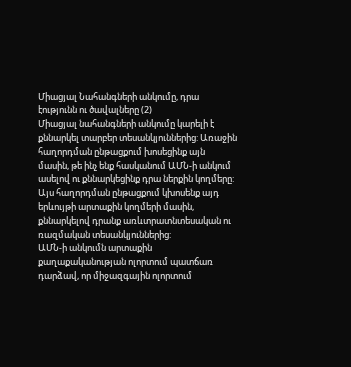Միացյալ Նահանգների անկումը, դրա էությունն ու ծավալները (2)
Միացյալ նահանգների անկումը կարելի է քննարկել տարբեր տեսանկյուններից: Առաջին հաղորդման ընթացքում խոսեցինք այն մասին, թե ինչ ենք հասկանում ԱՄՆ-ի անկում ասելով ու քննարկեցինք դրա ներքին կողմերը: Այս հաղորդման ընթացքում կխոսենք այդ երևույթի արտաքին կողմերի մասին, քննարկելով դրանք առևտրատնտեսական ու ռազմական տեսանկյուններից:
ԱՄՆ-ի անկումն արտաքին քաղաքականության ոլորտում պատճառ դարձավ, որ միջազգային ոլորտում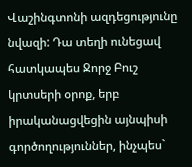Վաշինգտոնի ազդեցությունը նվազի: Դա տեղի ունեցավ հատկապես Ջորջ Բուշ կրտսերի օրոք, երբ իրականացվեցին այնպիսի գործողություններ, ինչպես`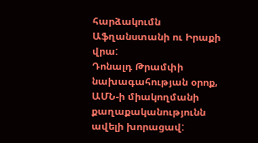հարձակումն Աֆղանստանի ու Իրաքի վրա:
Դոնալդ Թրամփի նախագահության օրոք, ԱՄՆ-ի միակողմանի քաղաքականությունն ավելի խորացավ: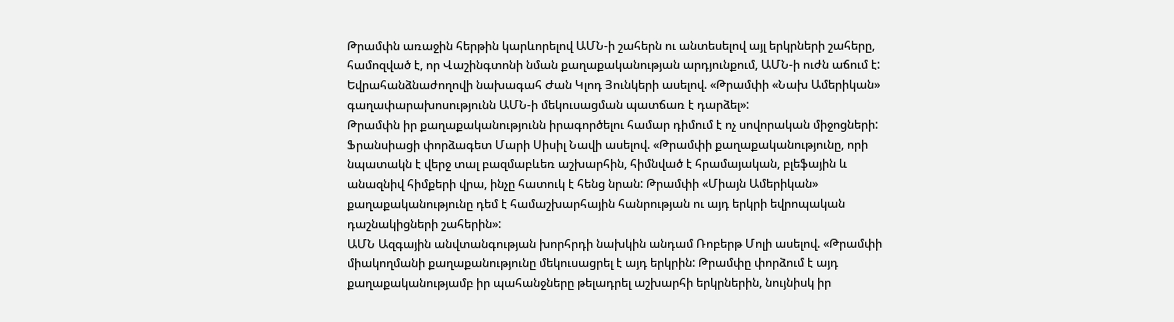Թրամփն առաջին հերթին կարևորելով ԱՄՆ-ի շահերն ու անտեսելով այլ երկրների շահերը, համոզված է, որ Վաշինգտոնի նման քաղաքականության արդյունքում, ԱՄՆ-ի ուժն աճում է: Եվրահանձնաժողովի նախագահ Ժան Կլոդ Յունկերի ասելով. «Թրամփի «Նախ Ամերիկան» գաղափարախոսությունն ԱՄՆ-ի մեկուսացման պատճառ է դարձել»:
Թրամփն իր քաղաքականությունն իրագործելու համար դիմում է ոչ սովորական միջոցների: Ֆրանսիացի փորձագետ Մարի Սիսիլ Նավի ասելով. «Թրամփի քաղաքականությունը, որի նպատակն է վերջ տալ բազմաբևեռ աշխարհին, հիմնված է հրամայական, բլեֆային և անազնիվ հիմքերի վրա, ինչը հատուկ է հենց նրան: Թրամփի «Միայն Ամերիկան» քաղաքականությունը դեմ է համաշխարհային հանրության ու այդ երկրի եվրոպական դաշնակիցների շահերին»:
ԱՄՆ Ազգային անվտանգության խորհրդի նախկին անդամ Ռոբերթ Մոլի ասելով. «Թրամփի միակողմանի քաղաքանությունը մեկուսացրել է այդ երկրին: Թրամփը փորձում է այդ քաղաքականությամբ իր պահանջները թելադրել աշխարհի երկրներին, նույնիսկ իր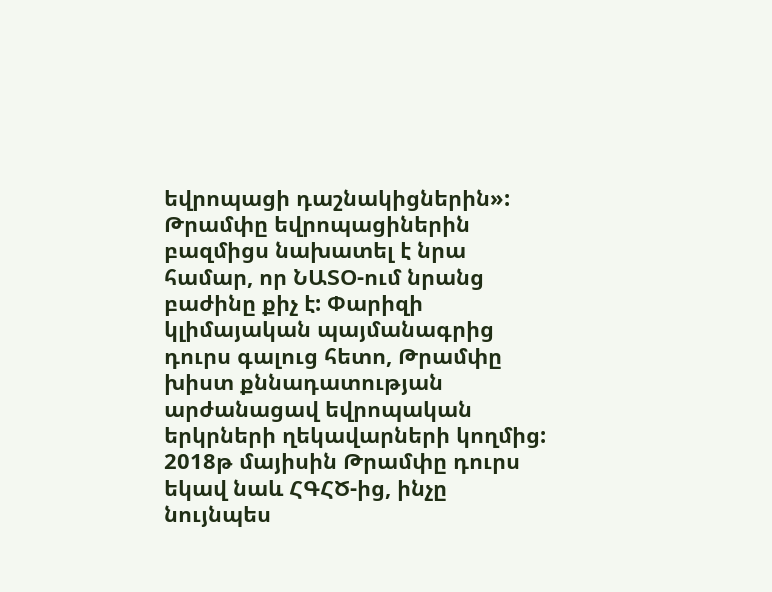եվրոպացի դաշնակիցներին»: Թրամփը եվրոպացիներին բազմիցս նախատել է նրա համար, որ ՆԱՏՕ-ում նրանց բաժինը քիչ է: Փարիզի կլիմայական պայմանագրից դուրս գալուց հետո, Թրամփը խիստ քննադատության արժանացավ եվրոպական երկրների ղեկավարների կողմից: 2018թ մայիսին Թրամփը դուրս եկավ նաև ՀԳՀԾ-ից, ինչը նույնպես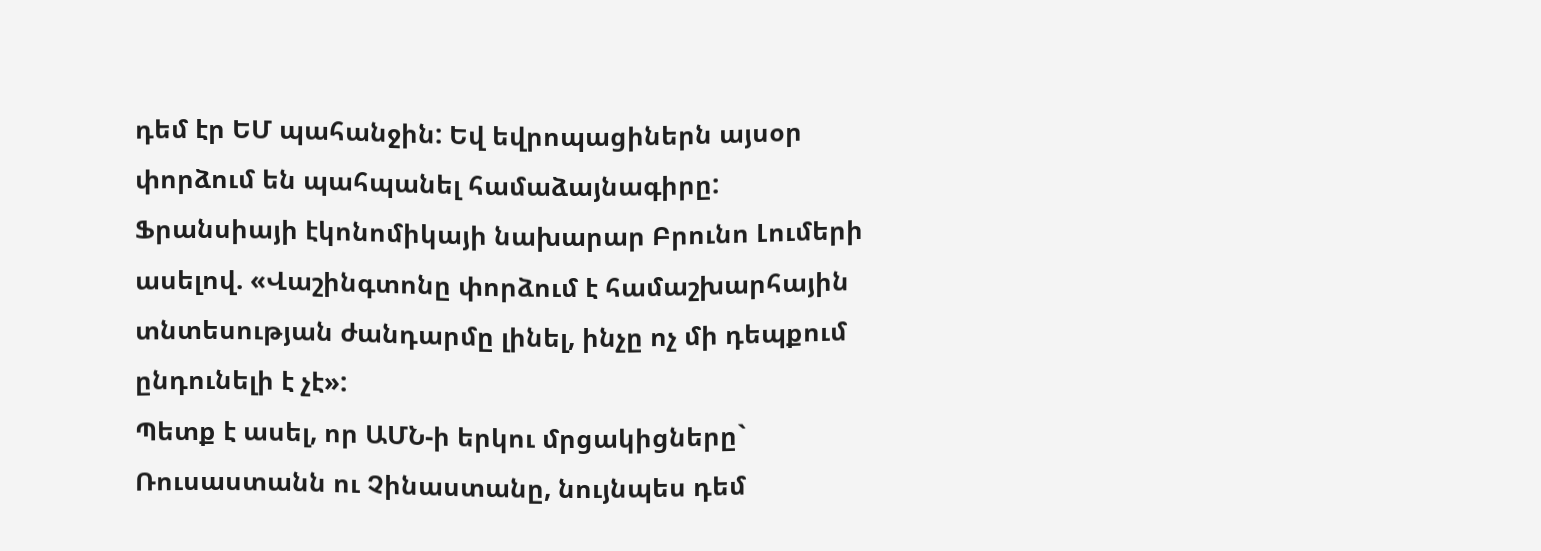դեմ էր ԵՄ պահանջին: Եվ եվրոպացիներն այսօր փորձում են պահպանել համաձայնագիրը: Ֆրանսիայի էկոնոմիկայի նախարար Բրունո Լումերի ասելով. «Վաշինգտոնը փորձում է համաշխարհային տնտեսության ժանդարմը լինել, ինչը ոչ մի դեպքում ընդունելի է չէ»:
Պետք է ասել, որ ԱՄՆ-ի երկու մրցակիցները` Ռուսաստանն ու Չինաստանը, նույնպես դեմ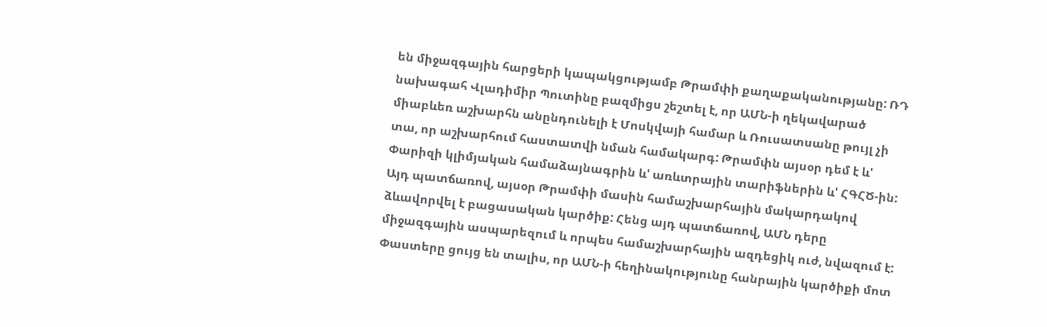են միջազգային հարցերի կապակցությամբ Թրամփի քաղաքականությանը: ՌԴ նախագահ Վլադիմիր Պուտինը բազմիցս շեշտել է, որ ԱՄՆ-ի ղեկավարած միաբևեռ աշխարհն անընդունելի է Մոսկվայի համար և Ռուսատսանը թույլ չի տա, որ աշխարհում հաստատվի նման համակարգ: Թրամփն այսօր դեմ է և' Փարիզի կլիմյական համաձայնագրին և' առևտրային տարիֆներին և' ՀԳՀԾ-ին: Այդ պատճառով, այսօր Թրամփի մասին համաշխարհային մակարդակով ձևավորվել է բացասական կարծիք: Հենց այդ պատճառով, ԱՄՆ դերը միջազգային ասպարեզում և որպես համաշխարհային ազդեցիկ ուժ, նվազում է: Փաստերը ցույց են տալիս, որ ԱՄՆ-ի հեղինակությունը հանրային կարծիքի մոտ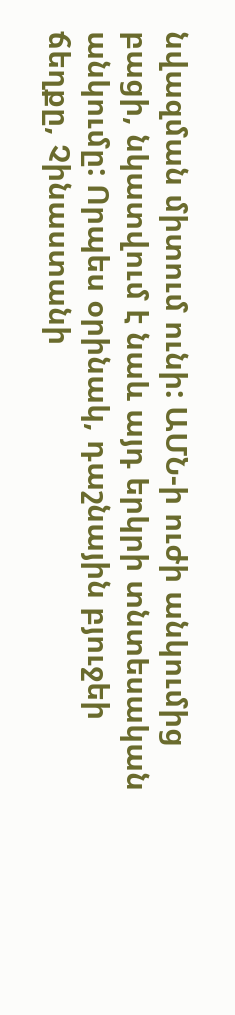նվազման միտում ունի: ԱՄՆ-ի ուժի անկումից բացի, նկատվում է նաև այդ երկրի տնտեսական անկումը: Որպես օրինակ, դաշնային բյուջեի ճեղքը, Չինաստանի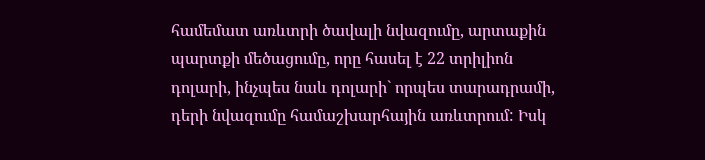համեմատ առևտրի ծավալի նվազումը, արտաքին պարտքի մեծացումը, որը հասել է 22 տրիլիոն դոլարի, ինչպես նաև դոլարի` որպես տարադրամի, դերի նվազումը համաշխարհային առևտրում: Իսկ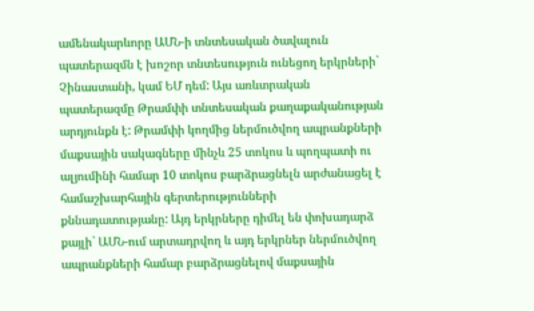ամենակարևորը ԱՄՆ-ի տնտեսական ծավալուն պատերազմն է խոշոր տնտեսություն ունեցող երկրների` Չինաստանի, կամ ԵՄ դեմ: Այս առևտրական պատերազմը Թրամփի տնտեսական քաղաքականության արդյունքն է: Թրամփի կողմից ներմուծվող ապրանքների մաքսային սակագները մինչև 25 տոկոս և պողպատի ու ալյումինի համար 10 տոկոս բարձրացնելն արժանացել է համաշխարհային գերտերությունների քննադատությանը: Այդ երկրները դիմել են փոխադարձ քայլի` ԱՄՆ-ում արտադրվող և այդ երկրներ ներմուծվող ապրանքների համար բարձրացնելով մաքսային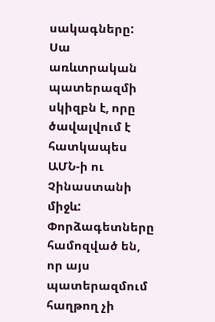սակագները:
Սա առևտրական պատերազմի սկիզբն է, որը ծավալվում է հատկապես ԱՄՆ-ի ու Չինաստանի միջև: Փորձագետները համոզված են, որ այս պատերազմում հաղթող չի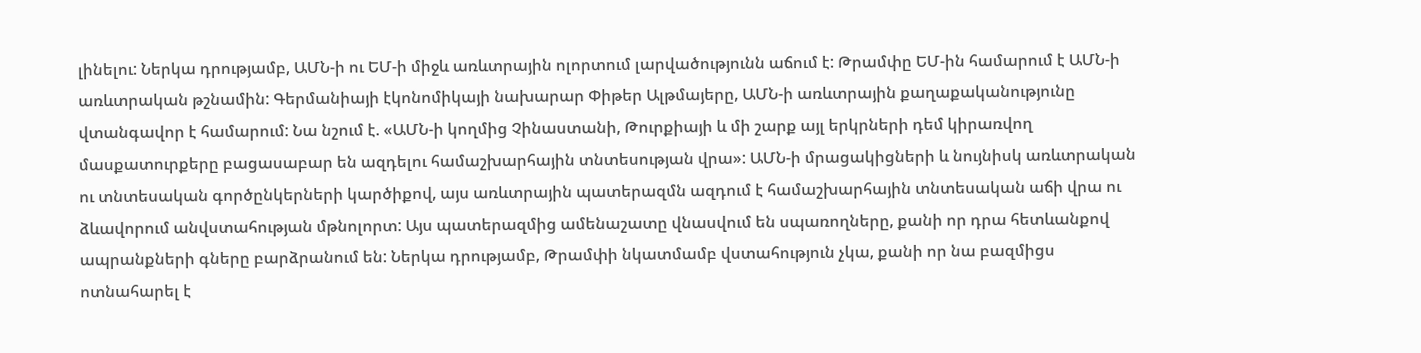լինելու: Ներկա դրությամբ, ԱՄՆ-ի ու ԵՄ-ի միջև առևտրային ոլորտում լարվածությունն աճում է: Թրամփը ԵՄ-ին համարում է ԱՄՆ-ի առևտրական թշնամին: Գերմանիայի էկոնոմիկայի նախարար Փիթեր Ալթմայերը, ԱՄՆ-ի առևտրային քաղաքականությունը վտանգավոր է համարում: Նա նշում է. «ԱՄՆ-ի կողմից Չինաստանի, Թուրքիայի և մի շարք այլ երկրների դեմ կիրառվող մասքատուրքերը բացասաբար են ազդելու համաշխարհային տնտեսության վրա»: ԱՄՆ-ի մրացակիցների և նույնիսկ առևտրական ու տնտեսական գործընկերների կարծիքով, այս առևտրային պատերազմն ազդում է համաշխարհային տնտեսական աճի վրա ու ձևավորում անվստահության մթնոլորտ: Այս պատերազմից ամենաշատը վնասվում են սպառողները, քանի որ դրա հետևանքով ապրանքների գները բարձրանում են: Ներկա դրությամբ, Թրամփի նկատմամբ վստահություն չկա, քանի որ նա բազմիցս ոտնահարել է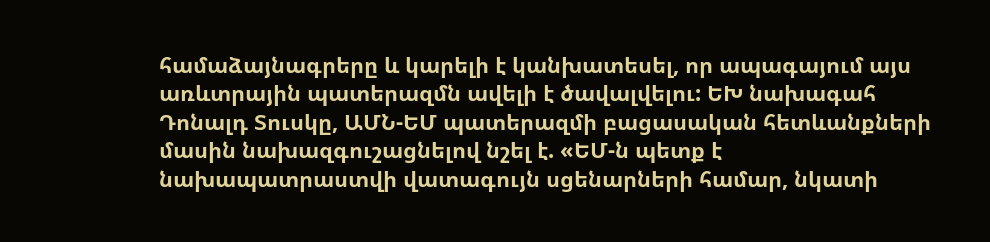համաձայնագրերը և կարելի է կանխատեսել, որ ապագայում այս առևտրային պատերազմն ավելի է ծավալվելու: ԵԽ նախագահ Դոնալդ Տուսկը, ԱՄՆ-ԵՄ պատերազմի բացասական հետևանքների մասին նախազգուշացնելով նշել է. «ԵՄ-ն պետք է նախապատրաստվի վատագույն սցենարների համար, նկատի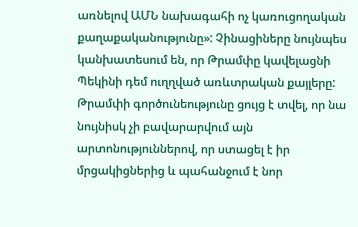առնելով ԱՄՆ նախագահի ոչ կառուցողական քաղաքականությունը»: Չինացիները նույնպես կանխատեսում են, որ Թրամփը կավելացնի Պեկինի դեմ ուղղված առևտրական քայլերը: Թրամփի գործունեությունը ցույց է տվել, որ նա նույնիսկ չի բավարարվում այն արտոնություններով, որ ստացել է իր մրցակիցներից և պահանջում է նոր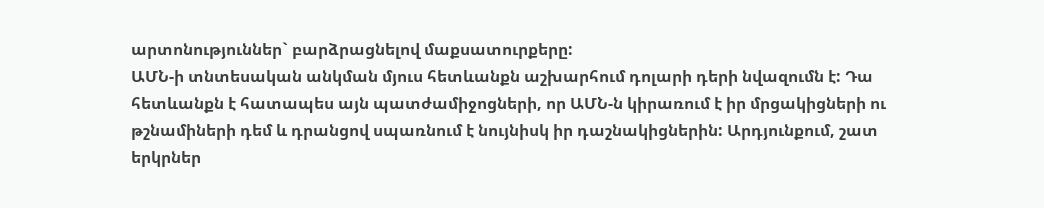արտոնություններ` բարձրացնելով մաքսատուրքերը:
ԱՄՆ-ի տնտեսական անկման մյուս հետևանքն աշխարհում դոլարի դերի նվազումն է: Դա հետևանքն է հատապես այն պատժամիջոցների, որ ԱՄՆ-ն կիրառում է իր մրցակիցների ու թշնամիների դեմ և դրանցով սպառնում է նույնիսկ իր դաշնակիցներին: Արդյունքում, շատ երկրներ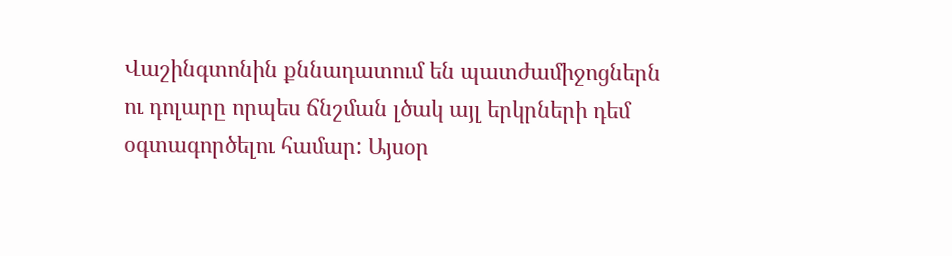Վաշինգտոնին քննադատում են պատժամիջոցներն ու դոլարը որպես ճնշման լծակ այլ երկրների դեմ օգտագործելու համար: Այսօր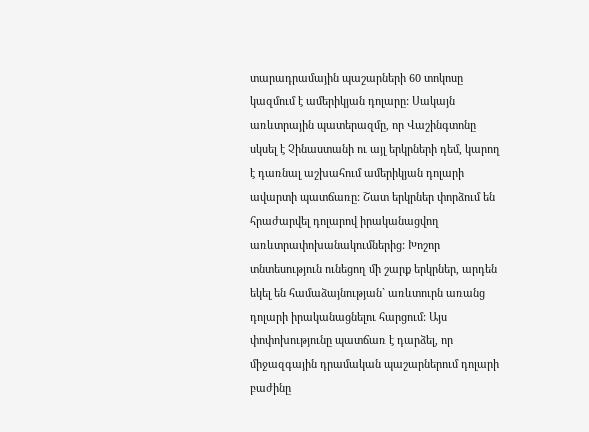տարադրամային պաշարների 60 տոկոսը կազմում է ամերիկյան դոլարը: Սակայն առևտրային պատերազմը, որ Վաշինգտոնը սկսել է Չինաստանի ու այլ երկրների դեմ, կարող է դառնալ աշխահում ամերիկյան դոլարի ավարտի պատճառը: Շատ երկրներ փորձում են հրաժարվել դոլարով իրականացվող առևտրափոխանակումներից: Խոշոր տնտեսություն ունեցող մի շարք երկրներ, արդեն եկել են համաձայնության` առևտուրն առանց դոլարի իրականացնելու հարցում: Այս փոփոխությունը պատճառ է դարձել, որ միջազգային դրամական պաշարներում դոլարի բաժինը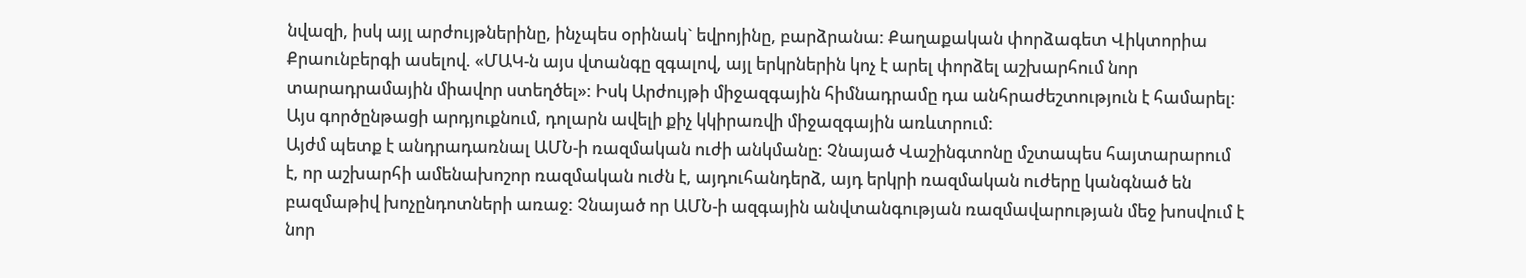նվազի, իսկ այլ արժույթներինը, ինչպես օրինակ` եվրոյինը, բարձրանա: Քաղաքական փորձագետ Վիկտորիա Քրաունբերգի ասելով. «ՄԱԿ-ն այս վտանգը զգալով, այլ երկրներին կոչ է արել փորձել աշխարհում նոր տարադրամային միավոր ստեղծել»: Իսկ Արժույթի միջազգային հիմնադրամը դա անհրաժեշտություն է համարել: Այս գործընթացի արդյուքնում, դոլարն ավելի քիչ կկիրառվի միջազգային առևտրում:
Այժմ պետք է անդրադառնալ ԱՄՆ-ի ռազմական ուժի անկմանը: Չնայած Վաշինգտոնը մշտապես հայտարարում է, որ աշխարհի ամենախոշոր ռազմական ուժն է, այդուհանդերձ, այդ երկրի ռազմական ուժերը կանգնած են բազմաթիվ խոչընդոտների առաջ: Չնայած որ ԱՄՆ-ի ազգային անվտանգության ռազմավարության մեջ խոսվում է նոր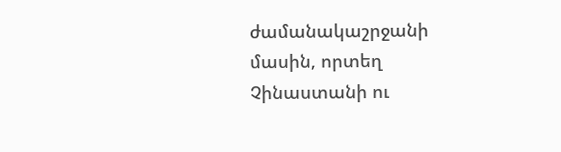ժամանակաշրջանի մասին, որտեղ Չինաստանի ու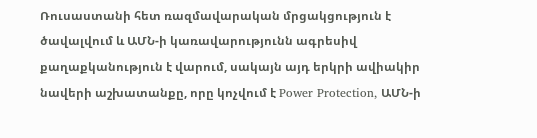Ռուսաստանի հետ ռազմավարական մրցակցություն է ծավալվում և ԱՄՆ-ի կառավարությունն ագրեսիվ քաղաքկանություն է վարում, սակայն այդ երկրի ավիակիր նավերի աշխատանքը, որը կոչվում է Power Protection, ԱՄՆ-ի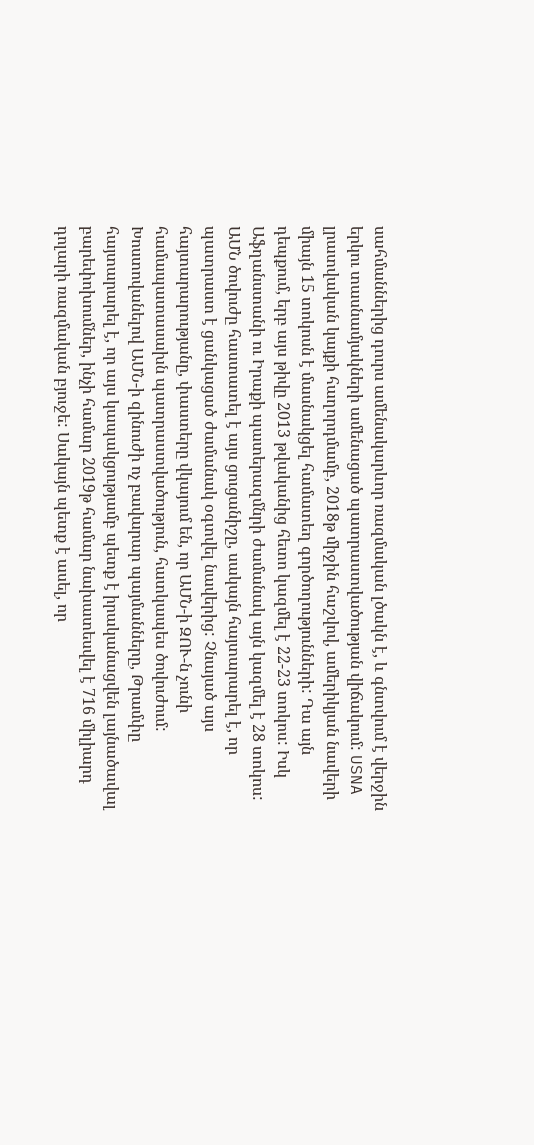սահմաններից դուրս ամենակարևոր ռազմական լծակն է, և գնտվում է վերջին երկու տասնամյակների ամենացած պատրաստվածության վիճակում: USNA լրատվական կայքի հաղորդմամբ, 2018թ միջին հաշվով, ամերիկյան նավերի միայն 15 տոկոսն է մասնակցել համատեղ գործողությունների: Դա այն դեպքում, երբ այս թիվը 2013 թվականից հետո կազմել է 22-23 տոկոս: Իսկ Աֆղանստանի ու Իրաքի պատերազմնրի ժամանակ այն կազմել է 28 տոկոս: ԱՄՆ ծովուժը հաստատել է այս ցուցանիշը, սակայն հայտարարել է, որ պատրաստ է ցանկացած ժամանակ օգտվել նավերից: Չնայած այս հայտարարությանը, փաստերը վկայում են, որ ԱՄՆ-ի ԶՈՒ-ն չունի համապատասախն պատրաստվածություն, հատկապես ծովուժում: Խոստովանելով ԱՄՆ-ի զինուժի ոչ բավարար պայմանները, Թրամփը հայտարարել է, որ այս կապակցությամբ պետք է իրականացվեն լայնածավալ բարեփոխումներ, ինչի համար 2019թ համար նախատեսվել է 716 միլիարդ դոլարի ռազմական բյուջե: Սակայն պետք է ասել, որ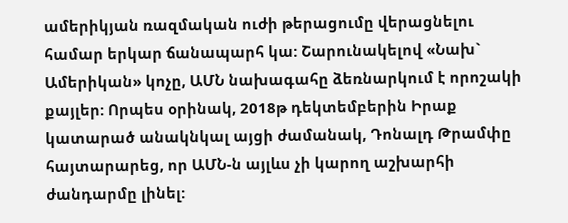ամերիկյան ռազմական ուժի թերացումը վերացնելու համար երկար ճանապարհ կա: Շարունակելով «Նախ` Ամերիկան» կոչը, ԱՄՆ նախագահը ձեռնարկում է որոշակի քայլեր: Որպես օրինակ, 2018թ դեկտեմբերին Իրաք կատարած անակնկալ այցի ժամանակ, Դոնալդ Թրամփը հայտարարեց, որ ԱՄՆ-ն այլևս չի կարող աշխարհի ժանդարմը լինել: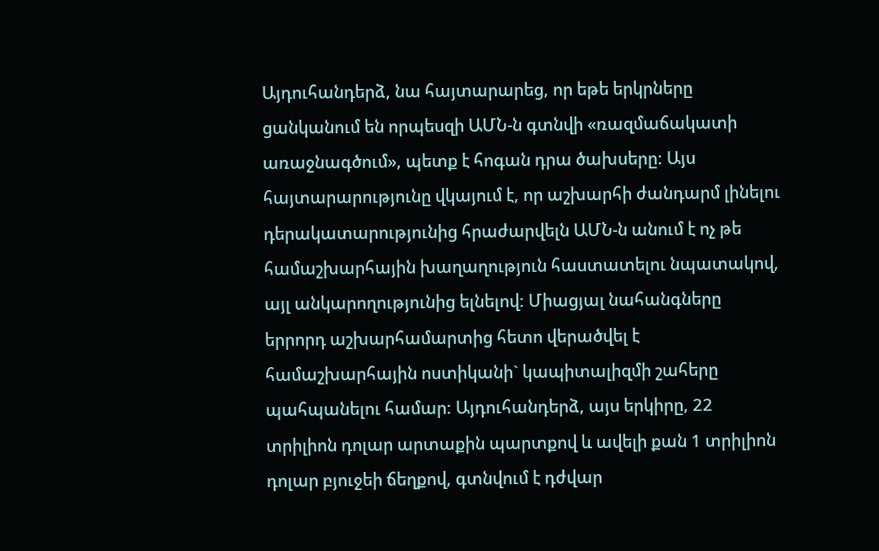Այդուհանդերձ, նա հայտարարեց, որ եթե երկրները ցանկանում են որպեսզի ԱՄՆ-ն գտնվի «ռազմաճակատի առաջնագծում», պետք է հոգան դրա ծախսերը: Այս հայտարարությունը վկայում է, որ աշխարհի ժանդարմ լինելու դերակատարությունից հրաժարվելն ԱՄՆ-ն անում է ոչ թե համաշխարհային խաղաղություն հաստատելու նպատակով, այլ անկարողությունից ելնելով: Միացյալ նահանգները երրորդ աշխարհամարտից հետո վերածվել է համաշխարհային ոստիկանի` կապիտալիզմի շահերը պահպանելու համար: Այդուհանդերձ, այս երկիրը, 22 տրիլիոն դոլար արտաքին պարտքով և ավելի քան 1 տրիլիոն դոլար բյուջեի ճեղքով, գտնվում է դժվար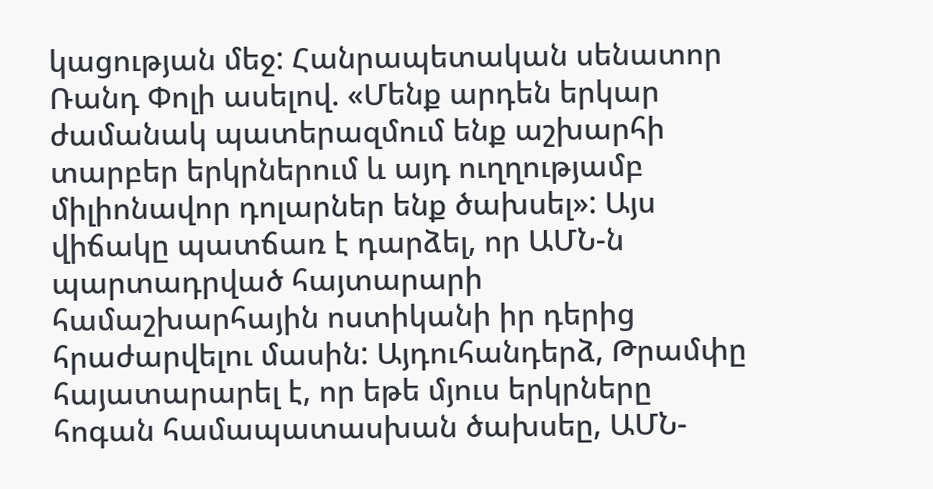կացության մեջ: Հանրապետական սենատոր Ռանդ Փոլի ասելով. «Մենք արդեն երկար ժամանակ պատերազմում ենք աշխարհի տարբեր երկրներում և այդ ուղղությամբ միլիոնավոր դոլարներ ենք ծախսել»: Այս վիճակը պատճառ է դարձել, որ ԱՄՆ-ն պարտադրված հայտարարի համաշխարհային ոստիկանի իր դերից հրաժարվելու մասին: Այդուհանդերձ, Թրամփը հայատարարել է, որ եթե մյուս երկրները հոգան համապատասխան ծախսեը, ԱՄՆ-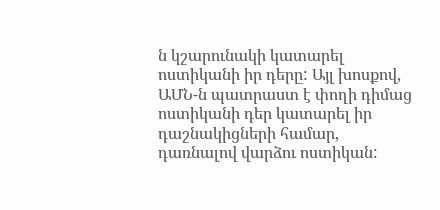ն կշարունակի կատարել ոստիկանի իր դերը: Այլ խոսքով, ԱՄՆ-ն պատրաստ է փողի դիմաց ոստիկանի դեր կատարել իր դաշնակիցների համար, դառնալով վարձու ոստիկան: